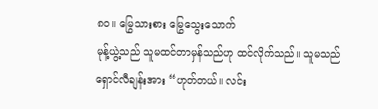၈၀။ မြွေသားစား မြွေသွေးသောက်
မုန့်ယွဲ့သည် သူမထင်တာမှန်သည်ဟု ထင်လိုက်သည်။ သူမသည် ရှောင်လီချန်းအား “ဟုတ်တယ်။ လင်း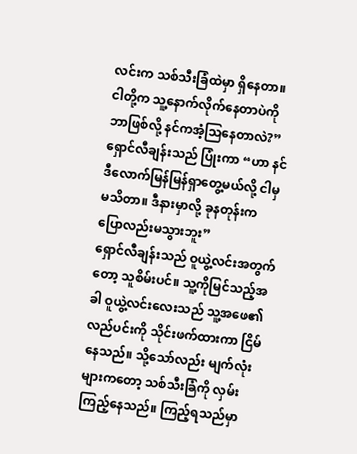လင်းက သစ်သီးခြံထဲမှာ ရှိနေတာ။ ငါတို့က သူ့နောက်လိုက်နေတာပဲကို ဘာဖြစ်လို့ နင်ကအံ့သြနေတာလဲ?”
ရှောင်လီချန်းသည် ပြုံးကာ “ဟာ နင်ဒီလောက်မြန်မြန်ရှာတွေ့မယ်လို့ ငါမှမသိတာ။ ဒီနားမှာလို့ ခုနတုန်းက ပြောလည်းမသွားဘူး”
ရှောင်လီချန်းသည် ဝူယွဲ့လင်းအတွက်တော့ သူစိမ်းပင်။ သူ့ကိုမြင်သည့်အခါ ဝူယွဲ့လင်းလေးသည် သူ့အဖေ၏လည်ပင်းကို သိုင်းဖက်ထားကာ ငြိမ်နေသည်။ သို့သော်လည်း မျက်လုံးများကတော့ သစ်သီးခြံကို လှမ်းကြည့်နေသည်။ ကြည့်ရသည်မှာ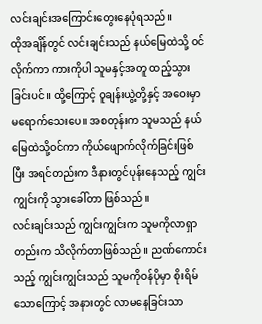လင်းချင်းအကြောင်းတွေးနေပုံရသည်။
ထိုအချိန်တွင် လင်းချင်းသည် နယ်မြေထဲသို့ ဝင်လိုက်ကာ ကားကိုပါ သူမနှင့်အတူ ထည့်သွားခြင်းပင်။ ထို့ကြောင့် ဝူချန်းယွဲ့တို့နှင့် အဝေးမှာ မရောက်သေးပေ။ အစတုန်းက သူမသည် နယ်မြေထဲသို့ဝင်ကာ ကိုယ်ဖျောက်လိုက်ခြင်းဖြစ်ပြီး အရင်တည်းက ဒီနားတွင်ပုန်းနေသည့် ကျွင်းကျွင်းကို သွားခေါ်တာ ဖြစ်သည်။
လင်းချင်းသည် ကျွင်းကျွင်းက သူမကိုလာရှာတည်းက သိလိုက်တာဖြစ်သည်။ ညဏ်ကောင်းသည့် ကျွင်းကျွင်းသည် သူမကိုဝန်ပိုမှာ စိုးရိမ်သောကြောင့် အနားတွင် လာမနေခြင်းသာ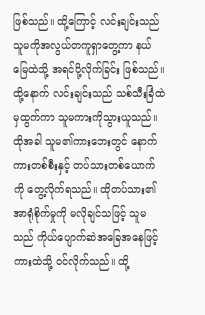ဖြစ်သည်။ ထို့ကြောင့် လင်းချင်းသည် သူမကိုအလွယ်တကူရှာတွေ့ကာ နယ်မြေထဲသို့ အရင်ပို့လိုက်ခြင်း ဖြစ်သည်။
ထို့နောက် လင်းချင်းသည် သစ်သီးခြံထဲမှထွက်ကာ သူမကားကိုသွားယူသည်။ ထိုအခါ သူမ၏ကားဘေးတွင် နောက်ကားတစ်စီးနှင့် တပ်သားတစ်ယောက်ကို တွေ့လိုက်ရသည်။ ထိုတပ်သား၏ အာရုံစိုက်မှုကို မလိုချင်သဖြင့် သူမသည် ကိုယ်ပျောက်ဆဲအခြေအနေဖြင့် ကားထဲသို့ ဝင်လိုက်သည်။ ထို့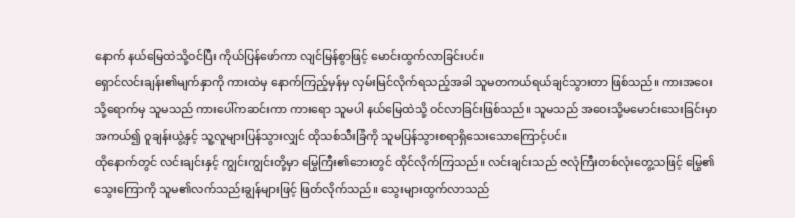နောက် နယ်မြေထဲသို့ဝင်ပြီး ကိုယ်ပြန်ဖော်ကာ လျင်မြန်စွာဖြင့် မောင်းထွက်လာခြင်းပင်။
ရှောင်လင်းချန်း၏မျက်နှာကို ကားထဲမှ နောက်ကြည့်မှန်မှ လှမ်းမြင်လိုက်ရသည့်အခါ သူမတကယ်ရယ်ချင်သွားတာ ဖြစ်သည်။ ကားအဝေးသို့ရောက်မှ သူမသည် ကားပေါ်ကဆင်းကာ ကားရော သူမပါ နယ်မြေထဲသို့ ဝင်လာခြင်းဖြစ်သည်။ သူမသည် အဝေးသို့မမောင်းသေးခြင်းမှာ အကယ်၍ ဝူချန်းယွဲ့နှင့် သူ့လူများပြန်သွားလျှင် ထိုသစ်သီးခြံကို သူမပြန်သွားစရာရှိသေးသောကြောင့်ပင်။
ထိုနောက်တွင် လင်းချင်းနှင့် ကျွင်းကျွင်းတို့မှာ မြွေကြီး၏ဘေးတွင် ထိုင်လိုက်ကြသည်။ လင်းချင်းသည် ဇလုံကြီးတစ်လုံးတွေ့သဖြင့် မြွေ၏သွေးကြောကို သူမ၏လက်သည်းချွန်များဖြင့် ဖြတ်လိုက်သည်။ သွေးများထွက်လာသည်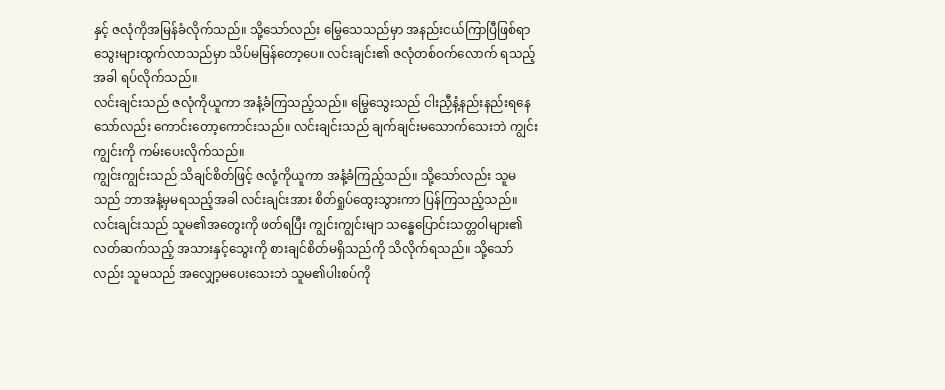နှင့် ဇလုံကိုအမြန်ခံလိုက်သည်။ သို့သော်လည်း မြွေသေသည်မှာ အနည်းငယ်ကြာပြီဖြစ်ရာ သွေးများထွက်လာသည်မှာ သိပ်မမြန်တော့ပေ။ လင်းချင်း၏ ဇလုံတစ်ဝက်လောက် ရသည့်အခါ ရပ်လိုက်သည်။
လင်းချင်းသည် ဇလုံကိုယူကာ အနံ့ခံကြသည့်သည်။ မြွေသွေးသည် ငါးညှီနံ့နည်းနည်းရနေသော်လည်း ကောင်းတော့ကောင်းသည်။ လင်းချင်းသည် ချက်ချင်းမသောက်သေးဘဲ ကျွင်းကျွင်းကို ကမ်းပေးလိုက်သည်။
ကျွင်းကျွင်းသည် သိချင်စိတ်ဖြင့် ဇလုံ့ကိုယူကာ အနံ့ခံကြည့်သည်။ သို့သော်လည်း သူမသည် ဘာအနံ့မှမရသည့်အခါ လင်းချင်းအား စိတ်ရှုပ်ထွေးသွားကာ ပြန်ကြသည့်သည်။
လင်းချင်းသည် သူမ၏အတွေးကို ဖတ်ရပြီး ကျွင်းကျွင်းမျာ သန္ဓေပြောင်းသတ္တဝါများ၏ လတ်ဆက်သည့် အသားနှင့်သွေးကို စားချင်စိတ်မရှိသည်ကို သိလိုက်ရသည်။ သို့သော်လည်း သူမသည် အလျှော့မပေးသေးဘဲ သူမ၏ပါးစပ်ကို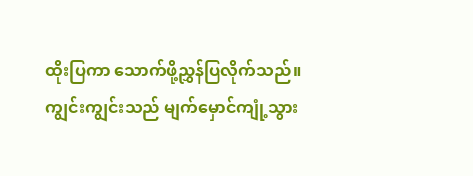ထိုးပြကာ သောက်ဖို့ညွှန်ပြလိုက်သည်။
ကျွင်းကျွင်းသည် မျက်မှောင်ကျုံ့သွား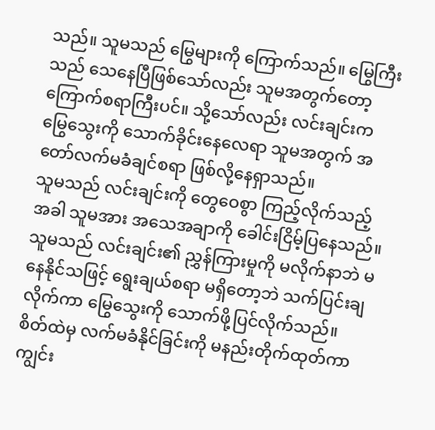သည်။ သူမသည် မြွေများကို ကြောက်သည်။ မြွေကြီးသည် သေနေပြီဖြစ်သော်လည်း သူမအတွက်တော့ ကြောက်စရာကြီးပင်။ သို့သော်လည်း လင်းချင်းက မြွေသွေးကို သောက်ခိုင်းနေလေရာ သူမအတွက် အတော်လက်မခံချင်စရာ ဖြစ်လို့နေရှာသည်။
သူမသည် လင်းချင်းကို တွေဝေစွာ ကြည့်လိုက်သည့်အခါ သူမအား အသေအချာကို ခေါင်းငြိမ့်ပြနေသည်။ သူမသည် လင်းချင်း၏ ညွှန်ကြားမှုကို မလိုက်နာဘဲ မနေနိုင်သဖြင့် ရွေးချယ်စရာ မရှိတော့ဘဲ သက်ပြင်းချလိုက်ကာ မြွေသွေးကို သောက်ဖို့ပြင်လိုက်သည်။
စိတ်ထဲမှ လက်မခံနိုင်ခြင်းကို မနည်းတိုက်ထုတ်ကာ ကျွင်း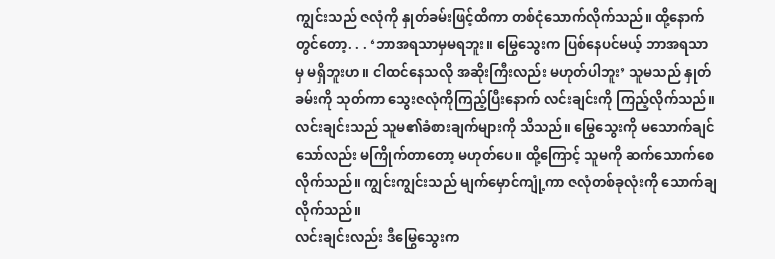ကျွင်းသည် ဇလုံကို နှုတ်ခမ်းဖြင့်ထိကာ တစ်ငုံသောက်လိုက်သည်။ ထို့နောက်တွင်တော့. . . ‘ဘာအရသာမှမရဘူး။ မြွေသွေးက ပြစ်နေပင်မယ့် ဘာအရသာမှ မရှိဘူးဟ။ ငါထင်နေသလို အဆိုးကြီးလည်း မဟုတ်ပါဘူး’ သူမသည် နှုတ်ခမ်းကို သုတ်ကာ သွေးဇလုံကိုကြည့်ပြီးနောက် လင်းချင်းကို ကြည့်လိုက်သည်။
လင်းချင်းသည် သူမ၏ခံစားချက်များကို သိသည်။ မြွေသွေးကို မသောက်ချင်သော်လည်း မကြိုက်တာတော့ မဟုတ်ပေ။ ထို့ကြောင့် သူမကို ဆက်သောက်စေလိုက်သည်။ ကျွင်းကျွင်းသည် မျက်မှောင်ကျုံ့ကာ ဇလုံတစ်ခုလုံးကို သောက်ချလိုက်သည်။
လင်းချင်းလည်း ဒီမြွေသွေးက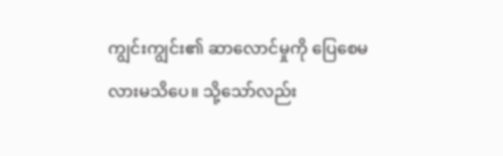ကျွင်းကျွင်း၏ ဆာလောင်မှုကို ပြေစေမလားမသိပေ။ သို့သော်လည်း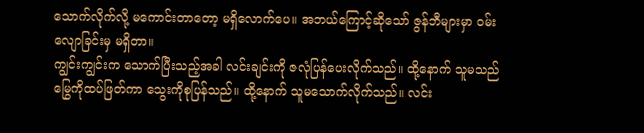သောက်လိုက်လို့ မကောင်းတာတော့ မရှိလောက်ပေ။ အဘယ်ကြောင့်ဆိုသော် ဇွန်ဘီများမှာ ဝမ်းလျောခြင်းမှ မရှိတာ။
ကျွင်းကျွင်းက သောက်ပြီးသည့်အခါ လင်းချင်းကို ဇလုံပြန်ပေးလိုက်သည်။ ထို့နောက် သူမသည် မြွေကိုထပ်ဖြတ်ကာ သွေးကိုစုပြန်သည်။ ထို့နောက် သူမသောက်လိုက်သည်။ လင်း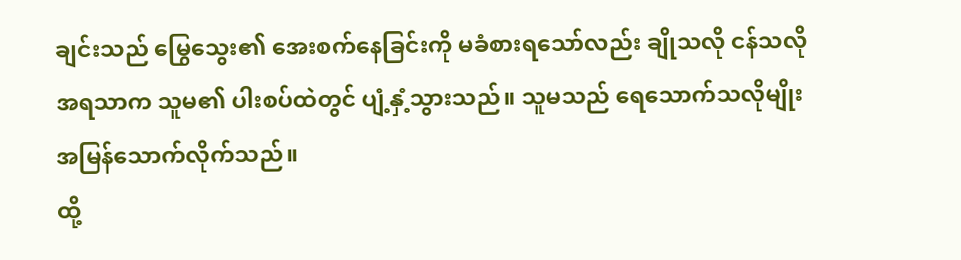ချင်းသည် မြွေသွေး၏ အေးစက်နေခြင်းကို မခံစားရသော်လည်း ချိုသလို ငန်သလို အရသာက သူမ၏ ပါးစပ်ထဲတွင် ပျံ့နှံ့သွားသည်။ သူမသည် ရေသောက်သလိုမျိုး အမြန်သောက်လိုက်သည်။
ထို့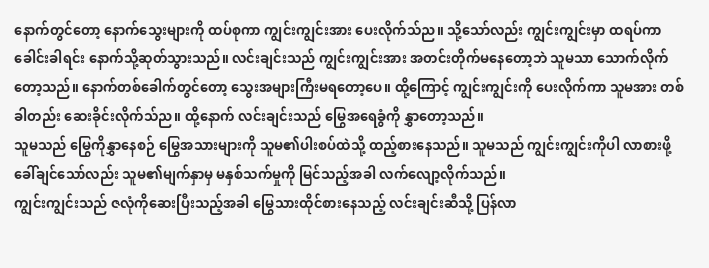နောက်တွင်တော့ နောက်သွေးများကို ထပ်စုကာ ကျွင်းကျွင်းအား ပေးလိုက်သ်ည။ သို့သော်လည်း ကျွင်းကျွင်းမှာ ထရပ်ကာ ခေါင်းခါရင်း နောက်သို့ဆုတ်သွားသည်။ လင်းချင်းသည် ကျွင်းကျွင်းအား အတင်းတိုက်မနေတော့ဘဲ သူမသာ သောက်လိုက်တော့သည်။ နောက်တစ်ခေါက်တွင်တော့ သွေးအများကြီးမရတော့ပေ။ ထို့ကြောင့် ကျွင်းကျွင်းကို ပေးလိုက်ကာ သူမအား တစ်ခါတည်း ဆေးခိုင်းလိုက်သ်ည။ ထို့နောက် လင်းချင်းသည် မြွေအရေခွံကို နွှာတော့သည်။
သူမသည် မြွေကိုနွှာနေစဉ် မြွေအသားများကို သူမ၏ပါးစပ်ထဲသို့ ထည့်စားနေသည်။ သူမသည် ကျွင်းကျွင်းကိုပါ လာစားဖို့ ခေါ်ချင်သော်လည်း သူမ၏မျက်နှာမှ မနှစ်သက်မှုကို မြင်သည့်အခါ လက်လျော့လိုက်သည်။
ကျွင်းကျွင်းသည် ဇလုံကိုဆေးပြီးသည့်အခါ မြွေသားထိုင်စားနေသည့် လင်းချင်းဆီသို့ ပြန်လာ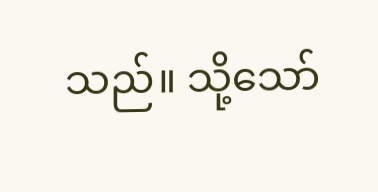သည်။ သို့သော်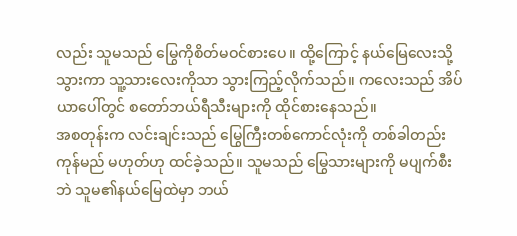လည်း သူမသည် မြွေကိုစိတ်မဝင်စားပေ။ ထို့ကြောင့် နယ်မြေလေးသို့သွားကာ သူ့သားလေးကိုသာ သွားကြည့်လိုက်သည်။ ကလေးသည် အိပ်ယာပေါ်တွင် စတော်ဘယ်ရီသီးများကို ထိုင်စားနေသည်။
အစတုန်းက လင်းချင်းသည် မြွေကြီးတစ်ကောင်လုံးကို တစ်ခါတည်းကုန်မည် မဟုတ်ဟု ထင်ခဲ့သည်။ သူမသည် မြွေသားများကို မပျက်စီးဘဲ သူမ၏နယ်မြေထဲမှာ ဘယ်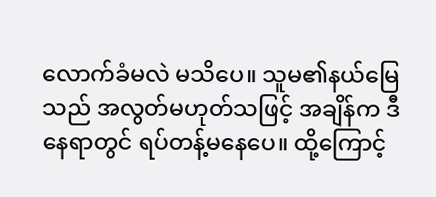လောက်ခံမလဲ မသိပေ။ သူမ၏နယ်မြေသည် အလွတ်မဟုတ်သဖြင့် အချိန်က ဒီနေရာတွင် ရပ်တန့်မနေပေ။ ထို့ကြောင့်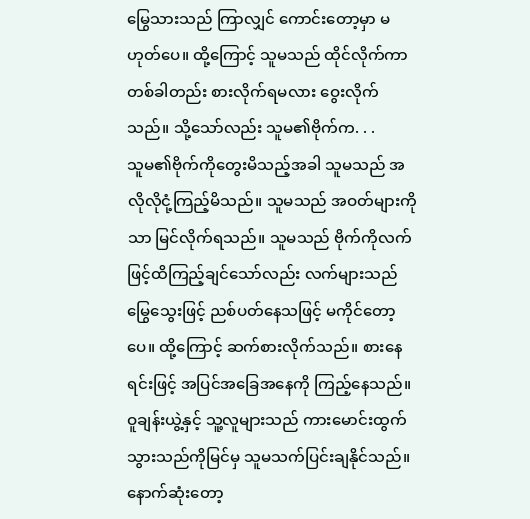မြွေသားသည် ကြာလျှင် ကောင်းတော့မှာ မဟုတ်ပေ။ ထို့ကြောင့် သူမသည် ထိုင်လိုက်ကာ တစ်ခါတည်း စားလိုက်ရမလား ဝွေးလိုက်သည်။ သို့သော်လည်း သူမ၏ဗိုက်က. . .
သူမ၏ဗိုက်ကိုတွေးမိသည့်အခါ သူမသည် အလိုလိုငုံ့ကြည့်မိသည်။ သူမသည် အဝတ်များကိုသာ မြင်လိုက်ရသည်။ သူမသည် ဗိုက်ကိုလက်ဖြင့်ထိကြည့်ချင်သော်လည်း လက်များသည် မြွေသွေးဖြင့် ညစ်ပတ်နေသဖြင့် မကိုင်တော့ပေ။ ထို့ကြောင့် ဆက်စားလိုက်သည်။ စားနေရင်းဖြင့် အပြင်အခြေအနေကို ကြည့်နေသည်။
ဝူချန်းယွဲ့နှင့် သူ့လူများသည် ကားမောင်းထွက်သွားသည်ကိုမြင်မှ သူမသက်ပြင်းချနိုင်သည်။ နောက်ဆုံးတော့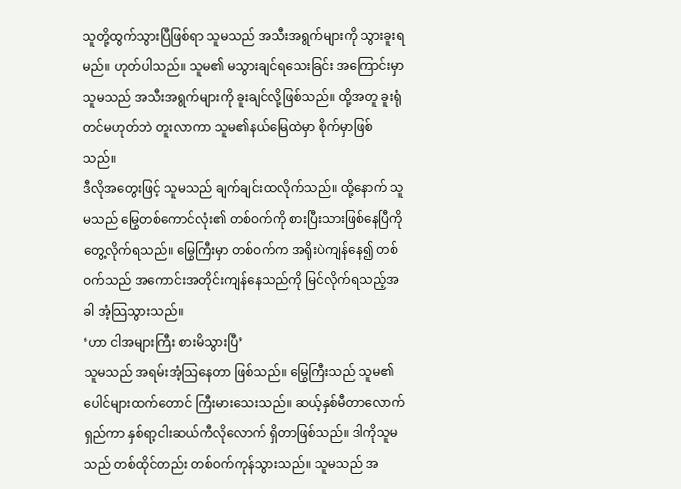သူတို့ထွက်သွားပြီဖြစ်ရာ သူမသည် အသီးအရွက်များကို သွားခူးရမည်။ ဟုတ်ပါသည်။ သူမ၏ မသွားချင်ရသေးခြင်း အကြောင်းမှာ သူမသည် အသီးအရွက်များကို ခူးချင်လို့ဖြစ်သည်။ ထို့အတူ ခူးရုံတင်မဟုတ်ဘဲ တူးလာကာ သူမ၏နယ်မြေထဲမှာ စိုက်မှာဖြစ်သည်။
ဒီလိုအတွေးဖြင့် သူမသည် ချက်ချင်းထလိုက်သည်။ ထို့နောက် သူမသည် မြွေတစ်ကောင်လုံး၏ တစ်ဝက်ကို စားပြီးသားဖြစ်နေပြီကို တွေ့လိုက်ရသည်။ မြွေကြီးမှာ တစ်ဝက်က အရိုးပဲကျန်နေ၍ တစ်ဝက်သည် အကောင်းအတိုင်းကျန်နေသည်ကို မြင်လိုက်ရသည့်အခါ အံ့သြသွားသည်။
‘ဟာ ငါအများကြီး စားမိသွားပြီ’
သူမသည် အရမ်းအံ့သြနေတာ ဖြစ်သည်။ မြွေကြီးသည် သူမ၏ပေါင်များထက်တောင် ကြီးမားသေးသည်။ ဆယ့်နှစ်မီတာလောက်ရှည်ကာ နှစ်ရာ့ငါးဆယ်ကီလိုလောက် ရှိတာဖြစ်သည်။ ဒါကိုသူမသည် တစ်ထိုင်တည်း တစ်ဝက်ကုန်သွားသည်။ သူမသည် အ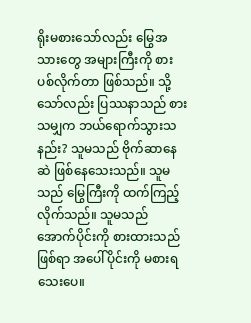ရိုးမစားသော်လည်း မြွေအသားတွေ အများကြီးကို စားပစ်လိုက်တာ ဖြစ်သည်။ သို့သော်လည်း ပြဿနာသည် စားသမျှက ဘယ်ရောက်သွားသနည်း? သူမသည် ဗိုက်ဆာနေဆဲ ဖြစ်နေသေးသည်။ သူမသည် မြွေကြီးကို ထက်ကြည့်လိုက်သည်။ သူမသည် အောက်ပိုင်းကို စားထားသည်ဖြစ်ရာ အပေါ်ပိုင်းကို မစားရသေးပေ။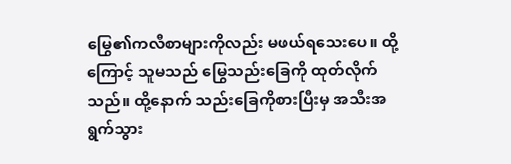မြွေ၏ကလီစာများကိုလည်း မဖယ်ရသေးပေ။ ထို့ကြောင့် သူမသည် မြွေသည်းခြေကို ထုတ်လိုက်သည်။ ထို့နောက် သည်းခြေကိုစားပြီးမှ အသီးအရွက်သွား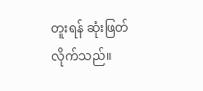တူးရန် ဆုံးဖြတ်လိုက်သည်။